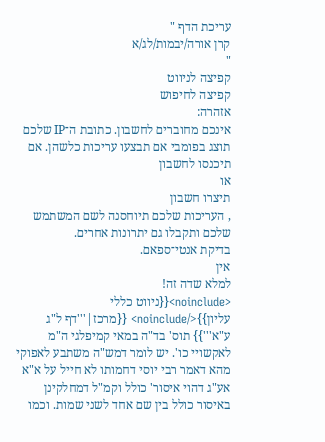עריכת הדף "
קרן אורה/יבמות/לג/א
"
קפיצה לניווט
קפיצה לחיפוש
אזהרה:
אינכם מחוברים לחשבון. כתובת ה־IP שלכם תוצג בפומבי אם תבצעו עריכות כלשהן. אם
תיכנסו לחשבון
או
תיצרו חשבון
, העריכות שלכם תיוחסנה לשם המשתמש שלכם ותקבלו גם יתרונות אחרים.
בדיקת אנטי־ספאם.
אין
למלא שדה זה!
<noinclude>{{ניווט כללי עליון}}</noinclude> {{מרכז|'''דף ל"ג ע"א'''}} תוס' בד"ה במאי קמיפלגי ה"מ לאקשויי כו'. יש לומר דמש"ה משתבע לאפוקי מהא דאמר רבי יוסי דחמותו לא חייל על א"א אע"ג דהוי איסור' כולל וקמ"ל דמחלקינן באיסור כולל בין שם אחד לשני שמות. וכמו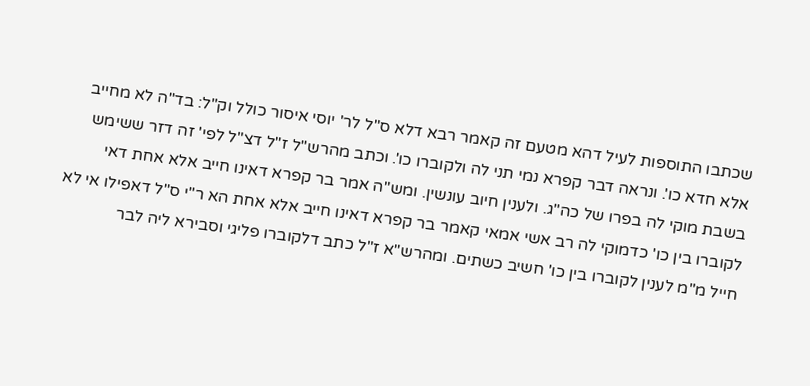שכתבו התוספות לעיל דהא מטעם זה קאמר רבא דלא ס"ל לר' יוסי איסור כולל וק"ל: בד"ה לא מחייב אלא חדא כו'. ונראה דבר קפרא נמי תני לה ולקוברו כו'. וכתב מהרש"ל ז"ל דצ"ל לפי' זה דזר ששימש בשבת מוקי לה בפרו של כה"ג. ולענין חיוב עונשין. ומש"ה אמר בר קפרא דאינו חייב אלא אחת דאי לקוברו בין כו' כדמוקי לה רב אשי אמאי קאמר בר קפרא דאינו חייב אלא אחת הא ר"י ס"ל דאפילו אי לא חייל מ"מ לענין לקוברו בין כו' חשיב כשתים. ומהרש"א ז"ל כתב דלקוברו פליגי וסבירא ליה לבר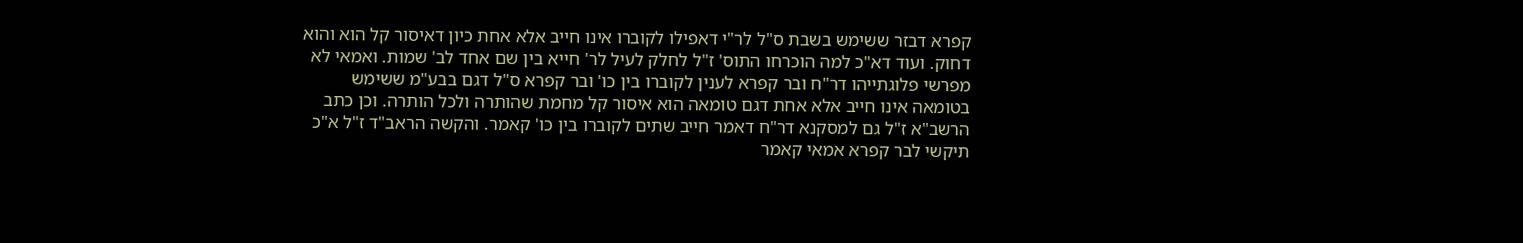קפרא דבזר ששימש בשבת ס"ל לר"י דאפילו לקוברו אינו חייב אלא אחת כיון דאיסור קל הוא והוא דחוק. ועוד דא"כ למה הוכרחו התוס' ז"ל לחלק לעיל לר' חייא בין שם אחד לב' שמות. ואמאי לא מפרשי פלוגתייהו דר"ח ובר קפרא לענין לקוברו בין כו' ובר קפרא ס"ל דגם בבע"מ ששימש בטומאה אינו חייב אלא אחת דגם טומאה הוא איסור קל מחמת שהותרה ולכל הותרה. וכן כתב הרשב"א ז"ל גם למסקנא דר"ח דאמר חייב שתים לקוברו בין כו' קאמר. והקשה הראב"ד ז"ל א"כ תיקשי לבר קפרא אמאי קאמר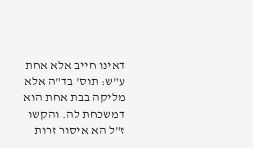דאינו חייב אלא אחת ע"ש: תוס' בד"ה אלא מליקה בבת אחת הוא דמשכחת לה. והקשו ז"ל הא איסור זרות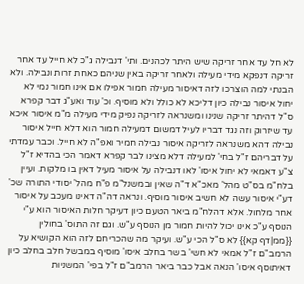לא חל עד אחר זריקה שיש היתר לכהנים. ותי' דנבילה ג"כ לא חייל עד אחר זריקה דנפקא מידי מעילה ולאחר זריקה באין שניהם כאחת זרות ונבילה. ולא הבנתי למה הוצרכו לזה דאיסור מעילה חמור אפילו אם אינו חמור נמי לא יחול איסור נבילה כיון דליכא לא כולל ולא מוסיף. וכ' עוד ואע"ג דבר קפרא ס"ל דהיתר זריקה שנינו ומשנראה לזריקה נפיק מידי מעילה מ"מ איסור איכא עד שיזרוק וזה נגד דבריו לעיל דמשום דמעילה חמור הוא דלא חייל איסור נבילה דהא משנראה לזריקה איסור נבילה חמיר ואפ"ה לא חייל. וכבר עמדתי על דבריהם ז"ל בחי' למעילה דלא מצינו לבר קפרא דאמר הכי בהדיא ז"ל צ"ע דאמאי לא יחול איסו' לאו דנבילה על איסור מעיל דאין בו מלקות. ועיין בלח"מ בס"ט מהל' מאכ"א ד"ה שאין ובמשנל"מ פ"ח מהל' יסודי התורה שכ' דע"י איסור עשה לא חשיב איסור מוסיף. ונראה דה"ה דאינו מעכב על איסור אחר מלחול. אלא דהלח"מ ביאר הטעם כיון דעיקר חלות האיסור הוא ע"י הנוסף ע"כ אינו יכול להיות חמור מן הנוסף ע"ש. וגם זה התוס' בחולין {{ממ|דף קא}} לא ס"ל הכי ע"ש. ועיקר מה שהכריחם לזה הוא הקושיא על הרמב"ם ז"ל אמאי לא חשי' בשר בחלב איסו' מוסיף במבשל חלב בחלב כיון דאיתוסף איסו' הנאה אבל כבר ביאר הרמב"ם ז"ל בפי' המשניות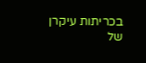בכריתות עיקרן של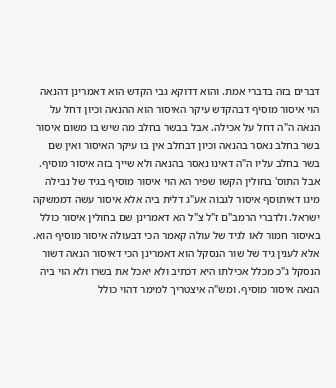דברים בזה בדברי אמת. והוא דדוקא גבי הקדש הוא דאמרינן דהנאה הוי איסור מוסיף דבהקדש עיקר האיסור הוא ההנאה וכיון דחל על הנאה ה"ה דחל על אכילה. אבל בבשר בחלב מה שיש בו משום איסור בשר בחלב נאסר בהנאה וכיון דבחלב אין בו עיקר האיסור ואין שם בשר בחלב עליו ה"ה דאינו נאסר בהנאה ולא שייך בזה איסור מוסיף. אבל התוס' בחולין הקשו שפיר הא הוי איסור מוסיף בגיד של נבילה מיגו דאיתוסף איסור לגבוה אע"ג דלית ביה אלא איסור עשה דממשקה ישראל. ולדברי הרמב"ם ז"ל צ"ל הא דאמרינן שם בחולין איסור כולל באיסור חמור לאו לגיד של עולה קאמר הכי דבעולה איסור מוסיף הוא. אלא לענין גיד של שור הנסקל הוא דאמרינן הכי דאיסור הנאה דשור הנסקל ג"כ מכלל אכילתו היא דכתיב ולא יאכל את בשרו ולא הוי ביה הנאה איסור מוסיף. ומש"ה איצטריך למימר דהוי כולל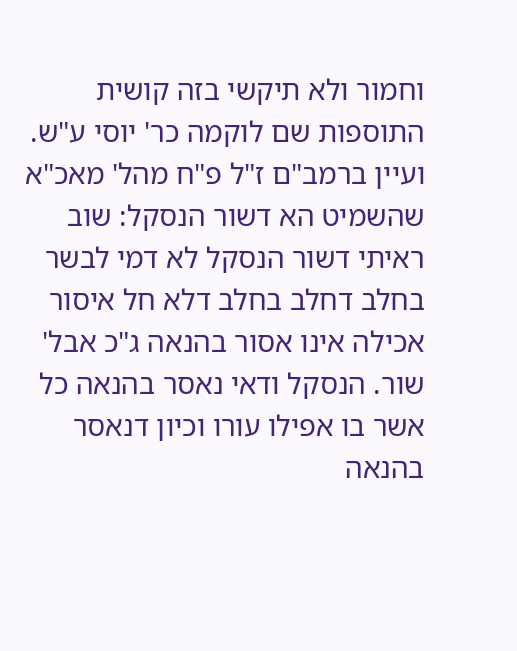וחמור ולא תיקשי בזה קושית התוספות שם לוקמה כר' יוסי ע"ש. ועיין ברמב"ם ז"ל פ"ח מהל' מאכ"א שהשמיט הא דשור הנסקל: שוב ראיתי דשור הנסקל לא דמי לבשר בחלב דחלב בחלב דלא חל איסור אכילה אינו אסור בהנאה ג"כ אבל' שור. הנסקל ודאי נאסר בהנאה כל אשר בו אפילו עורו וכיון דנאסר בהנאה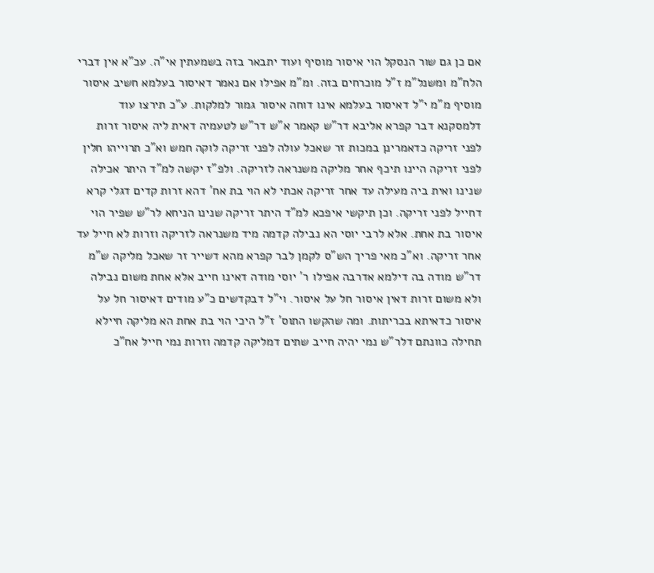אם כן גם שור הנסקל הוי איסור מוסיף ועוד יתבאר בזה בשמעתין אי"ה. עכ"א אין דברי הלח"מ ומשנל"מ ז"ל מוכרחים בזה. ומ"מ אפילו אם נאמר דאיסור בעלמא חשיב איסור מוסיף מ"מ י"ל דאיסור בעלמא אינו דוחה איסור גמור למלקות. ע"כ תירצו עוד דלמסקנא דבר קפרא אליבא דר"ש קאמר א"ש דר"ש לטעמיה דאית ליה איסור זרות לפני זריקה כדאמרינן במכות זר שאכל עולה לפני זריקה לוקה חמש וא"כ תרוייהו חלין לפני זריקה היינו תיכף אחר מליקה משנראה לזריקה. ולפ"ז יקשה למ"ד היתר אכילה שנינו ואית ביה מעילה עד אחר זריקה אכתי לא הוי בת אח' דהא זרות קדים דגלי קרא דחייל לפני זריקה. וכן תיקשי איפכא למ"ד היתר זריקה שנינו הניחא לר"ש שפיר הוי איסור בת אחת. אלא לרבי יוסי הא נבילה קדמה מיד משנראה לזריקה וזרות לא חייל עד אחר זריקה. וא"כ מאי פריך הש"ס לקמן לבר קפרא מהא דשייר זר שאכל מליקה ש"מ דר"ש מודה בה דילמא אדרבה אפילו ר' יוסי מודה דאינו חייב אלא אחת משום נבילה ולא משום זרות דאין איסור חל על איסור. וי"ל דבקדשים כ"ע מודים דאיסור חל על איסור כדאיתא בכריתות. ומה שהקשו התוס' ז"ל היכי הוי בת אחת הא מליקה חיילא תחילה כוונתם דלר"ש נמי יהיה חייב שתים דמליקה קדמה וזרות נמי חייל אח"כ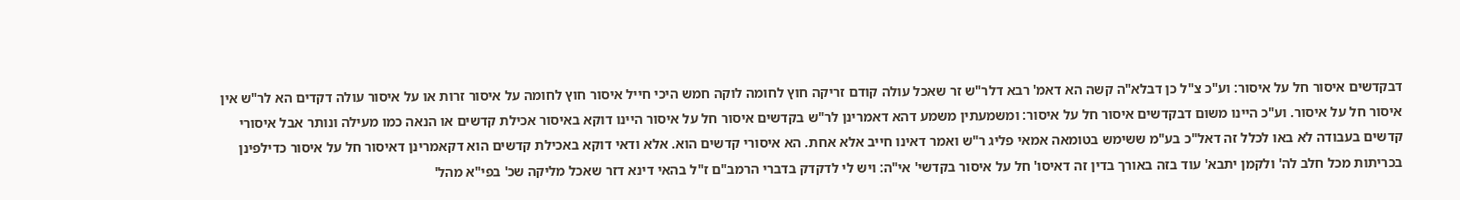דבקדשים איסור חל על איסור: וע"כ צ"ל כן דבלא"ה קשה הא דאמ' רבא דלר"ש זר שאכל עולה קודם זריקה חוץ לחומה לוקה חמש היכי חייל איסור חוץ לחומה על איסור זרות או על איסור עולה דקדים הא לר"ש אין איסור חל על איסור. וע"כ היינו משום דבקדשים איסור חל על איסור: ומשמעתין משמע דהא דאמרינן לר"ש בקדשים איסור חל על איסור היינו דוקא באיסור אכילת קדשים או הנאה כמו מעילה ונותר אבל איסורי קדשים בעבודה לא באו לכלל זה דאל"כ בע"מ ששימש בטומאה אמאי פליג ר"ש ואמר דאינו חייב אלא אחת. הא איסורי קדשים הוא. אלא ודאי דוקא באכילת קדשים הוא דקאמרינן דאיסור חל על איסור כדילפינן בכריתות מכל חלב לה' ולקמן יתבא' עוד בזה באורך בדין זה דאיסו' חל על איסור בקדשי' אי"ה: ויש לי לדקדק בדברי הרמב"ם ז"ל בהאי דינא דזר שאכל מליקה שכ' בפי"א מהל'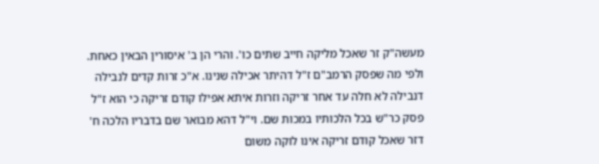מעשה"ק זר שאכל מליקה חייב שתים כו'. והרי הן ב' איסורין הבאין כאחת. ולפי מה שפסק הרמב"ם ז"ל דהיתר אכילה שנינו. א"כ זרות קדים לנבילה דנבילה לא חלה עד אחר זריקה וזרות איתא אפילו קודם זריקה כי הוא ז"ל פסק כר"ש בכל הלכותיו במכות שם. וי"ל דהא מבואר שם בדבריו הלכה ח' דזר שאכל קודם זריקה אינו לוקה משום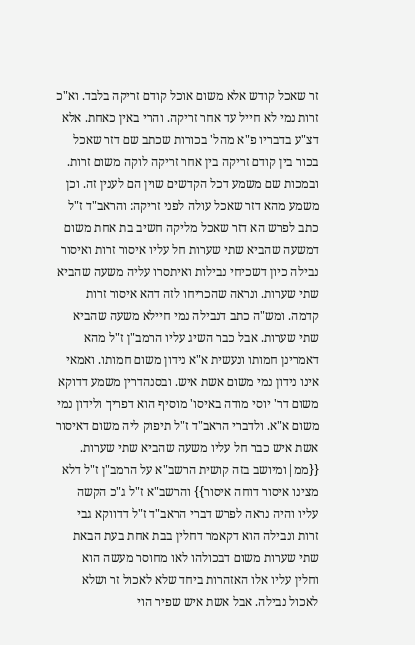זר שאכל קודש אלא משום אוכל קודם זריקה בלבד. וא"כ זרות נמי לא חייל עד אחר זריקה. והרי באין כאחת. אלא דצ"ע בדבריו פ"א מהל' בכורות שכתב שם דזר שאכל בכור בין קודם זריקה בין אחר זריקה לוקה משום זרות. ובמכות שם משמע דכל הקדשים שוין הם לענין זה. וכן משמע מהא דזר שאכל עולה לפני זריקה: והראב"ד ז"ל כתב לפרש הא דזר שאכל מליקה חשיב בת אחת משום דמשעה שהביא שתי שערות חל עליו איסור זרות ואיסור נבילה כיון דשכיחי נבילות ואיתסרו עליה משעה שהביא שתי שערות. ונראה שהכריחו לזה דהא איסור זרות קדמה. ומש"ה כתב דנבילה נמי חיילא משעה שהביא שתי שערות. אבל כבר השיג עליו הרמב"ן ז"ל מהא דאמרינן חמותו ונעשית א"א נידון משום חמותו. ואמאי אינו נידון נמי משום אשת איש. ובסנהדרין משמע דדוקא משום דר' יוסי מודה באיסו' מוסיף הוא דפריך ולידון נמי משום א"א. ולדברי הראב"ד ז"ל תיפוק ליה משום דאיסור אשת איש כבר חל עליו משעה שהביא שתי שערות. {{ממ|ומיושב בזה קושית הרשב"א על הרמב"ן ז"ל דלא מצינו איסור דוחה איסור}} והרשב"א ז"ל ג"כ הקשה עליו והיה נראה לפרש דברי הראב"ד ז"ל דדווקא גבי זרות ונבילה הוא דקאמר דחלין בבת אחת בעת הבאת שתי שערות משום דבכולהו לאו מחוסר מעשה הוא וחלין עליו אלו האזהרות ביחד שלא לאכול זר ושלא לאכול נבילה. אבל אשת איש שפיר הוי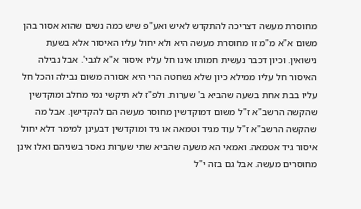מחוסרת מעשה דצריכה להתקדש לאיש ואע"פ שיש כמה נשים שהוא אסור בהן משום א"א מ"מ זו מחוסרת מעשה היא ולא יחול עליו האיסור אלא בשעת נישואין. וכיון דכבר נעשית חמותו אינו חל עליו איסור א"א לגבי'. אבל נבילה האיסור חל עליו ממילא כיון שלא נשחטה הרי היא אסורה משום נבילה והכל חל עליו בבת אחת בשעה שהביא ב' שערות. ולפ"ז לא תיקשי נמי מחלב ומוקדשין שהקשה הרשב"א ז"ל משום דמוקדשין מחוסר מעשה הם להקדישן. אבל מה שהקשה הרשב"א ז"ל עוד מגיד וטמאה או גיד ומוקדשין דבעינן למימר דלא יחול איסור גיד אטמאה. ואמאי הא משעה שהביא שתי שערות נאסר בשניהם ואלו אינן מחוסרים מעשה. אבל גם בזה י"ל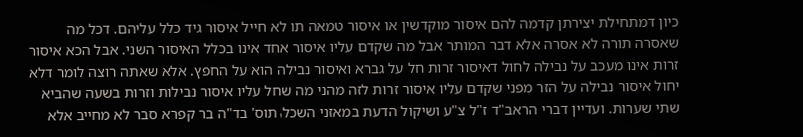כיון דמתחילת יצירתן קדמה להם איסור מוקדשין או איסור טמאה תו לא חייל איסור גיד כלל עליהם. דכל מה שאסרה תורה לא אסרה אלא דבר המותר אבל מה שקדם עליו איסור אחד אינו בכלל האיסור השני. אבל הכא איסור זרות אינו מעכב על נבילה לחול דאיסור זרות חל על גברא ואיסור נבילה הוא על החפץ. אלא שאתה רוצה לומר דלא יחול איסור נבילה על הזר מפני שקדם עליו איסור זרות לזה מהני מה שחל עליו איסור נבילות וזרות בשעה שהביא שתי שערות. ועדיין דברי הראב"ד ז"ל צ"ע ושיקול הדעת במאזני השכל؛ תוס' בד"ה בר קפרא סבר לא מחייב אלא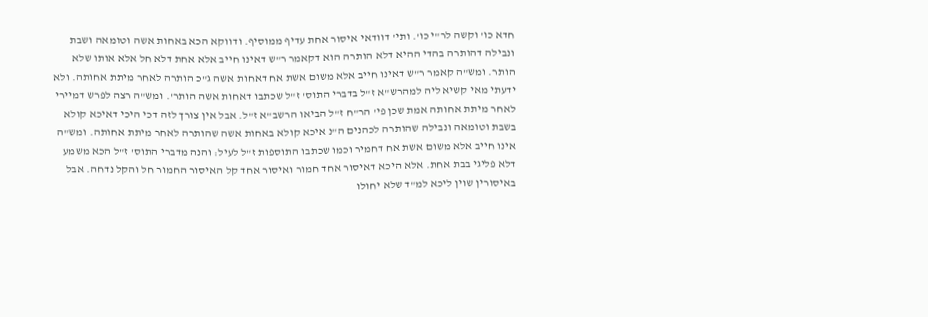חדא כו' וקשה לר"י כו'. ותי' דוודאי איסור אחת עדיף ממוסיף. ודווקא הכא באחות אשה וטומאה ושבת ונבילה דהותרה בהדי ההיא דלא הותרה הוא דקאמר ר"ש דאינו חייב אלא אחת דלא חל אלא אותו שלא הותר. ומש"ה קאמר ר"ש דאינו חייב אלא משום אשת אח דאחות אשה ג"כ הותרה לאחר מיתת אחותה. ולא ידעתי מאי קשיא ליה למהרש"א ז"ל בדברי התוס' ז"ל שכתבו דאחות אשה הותר'. ומש"ה רצה לפרש דמיירי לאחר מיתת אחותה אמת שכן פי' הר"ח ז"ל הביאו הרשב"א ז"ל. אבל אין צורך לזה דכי היכי דאיכא קולא בשבת וטומאה ונבילה שהותרה לכהנים ה"נ איכא קולא באחות אשה שהותרה לאחר מיתת אחותה. ומש"ה אינו חייב אלא משום אשת אח דחמיר וכמו שכתבו התוספות ז"ל לעיל: והנה מדברי התוס' ז"ל הכא משמע דלא פליגי בבת אחת. אלא היכא דאיסור אחד חמור ואיסור אחד קל האיסור החמור חל והקל נדחה. אבל באיסורין שוין ליכא למ"ד שלא יחולו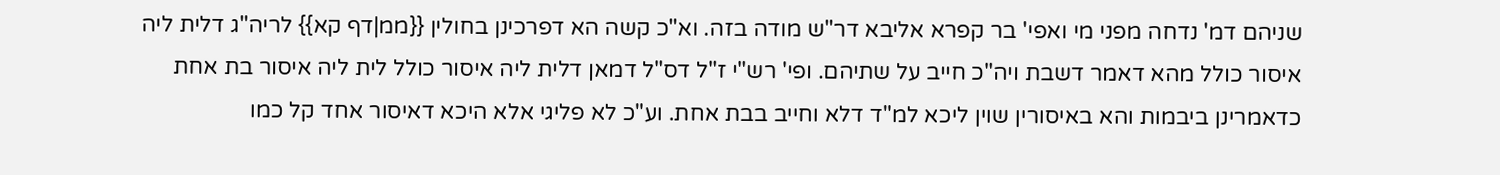שניהם דמ' נדחה מפני מי ואפי' בר קפרא אליבא דר"ש מודה בזה. וא"כ קשה הא דפרכינן בחולין {{ממ|דף קא}} לריה"ג דלית ליה איסור כולל מהא דאמר דשבת ויה"כ חייב על שתיהם. ופי' רש"י ז"ל דס"ל דמאן דלית ליה איסור כולל לית ליה איסור בת אחת כדאמרינן ביבמות והא באיסורין שוין ליכא למ"ד דלא וחייב בבת אחת. וע"כ לא פליגי אלא היכא דאיסור אחד קל כמו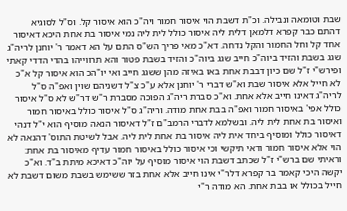שבת וטומאה ונבילה. וכ"ת דשבת הוי איסור חמור ויה"כ הוא איסור קל. וס"ל לסוגיא דהתם כבר קפרא דלמאן דלית ליה איסור כולל לית ליה נמי איסור בת אחת היכא דאיסור אחד קל וחל החמור והקל נדחה. דא"כ מאי פריך הש"ס התם על הא דאמר ר' יוחנן לריה"ג שגג בשבת והזיד ביוה"כ חייב שגג ביוה"כ והזיד בשבת פטור והא תרווייהו בהדי הדדי קאתי ופירש"י ז"ל שם כיון דבבת אחת באו באיזה מהן ששגג חייב ואי יו"הכ הוא איסור קל א"כ לא חייל אלא איסור שבת וא"ש דברי ר' יוחנן אלא ע"כ צ"ל דשניהם שוין ואפ"ה ס"ל לריה"ג דאינו חייב אלא אחת. וא"כ סברת ריה"ג הפוכה מסברת ר"ש דר"ש לא ס"ל איסור כולל אפי' באיסור חמור ואפ"ה בבת אחת מודה. וריה"ג ס"ל איסור כולל באיסור חמור ואיסור בת אחת לית ליה. ובשלמא לדברי הרמב"ם ז"ל דאיסור הנאה מוסיף הוא י"ל דנהי דאיסור כולל ומוסיף ביחד אית ליה איסור בת אחת לית ליה. אבל לשיטת התוס' דהנאה לא הוי אלא איסור חמור ודאי תיקשי וכי איסור כולל באיסור חמור עדיף מאיסור בת אחת: וראיתי שם ברש"י ז"ל שכתב דשבת הוי איסור מוסיף על יוה"כ דאיכא מיתת ב"ד. וא"כ יקשה היכי קאמר בר קפרא דלר"י אינו חייב אלא אחת בזר ששימש בשבת משום דשבת לא חייל בכולל או בבת אחת. הא מודה ר"י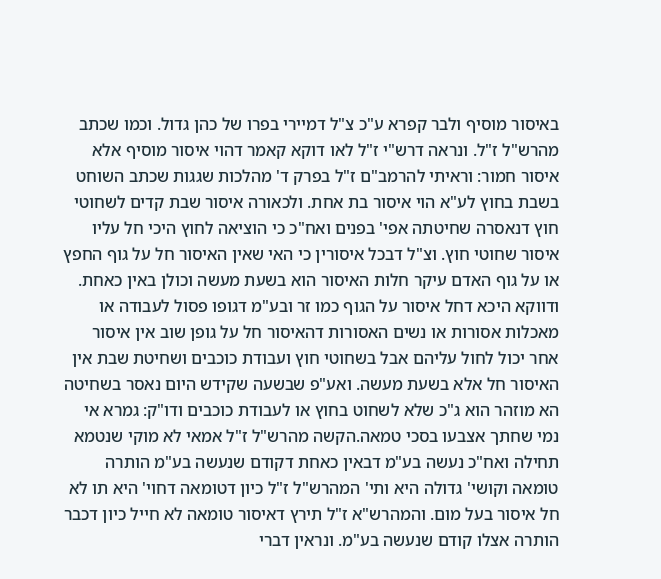באיסור מוסיף ולבר קפרא ע"כ צ"ל דמיירי בפרו של כהן גדול. וכמו שכתב מהרש"ל ז"ל. ונראה דרש"י ז"ל לאו דוקא קאמר דהוי איסור מוסיף אלא איסור חמור: וראיתי להרמב"ם ז"ל בפרק ד' מהלכות שגגות שכתב השוחט בשבת בחוץ לע"א הוי איסור בת אחת. ולכאורה איסור שבת קדים לשחוטי חוץ דנאסרה שחיטתה אפי' בפנים ואח"כ כי הוציאה לחוץ היכי חל עליו איסור שחוטי חוץ. וצ"ל דבכל איסורין כי האי שאין האיסור חל על גוף החפץ או על גוף האדם עיקר חלות האיסור הוא בשעת מעשה וכולן באין כאחת. ודווקא היכא דחל איסור על הגוף כמו זר ובע"מ דגופו פסול לעבודה או מאכלות אסורות או נשים האסורות דהאיסור חל על גופן שוב אין איסור אחר יכול לחול עליהם אבל בשחוטי חוץ ועבודת כוכבים ושחיטת שבת אין האיסור חל אלא בשעת מעשה. ואע"פ שבשעה שקידש היום נאסר בשחיטה הא מוזהר הוא ג"כ שלא לשחוט בחוץ או לעבודת כוכבים ודו"ק: גמרא אי נמי שחתך אצבעו בסכי טמאה.הקשה מהרש"ל ז"ל אמאי לא מוקי שנטמא תחילה ואח"כ נעשה בע"מ דבאין כאחת דקודם שנעשה בע"מ הותרה טומאה וקושי' גדולה היא ותי' המהרש"ל ז"ל כיון דטומאה דחוי' היא תו לא חל איסור בעל מום. והמהרש"א ז"ל תירץ דאיסור טומאה לא חייל כיון דכבר הותרה אצלו קודם שנעשה בע"מ. ונראין דברי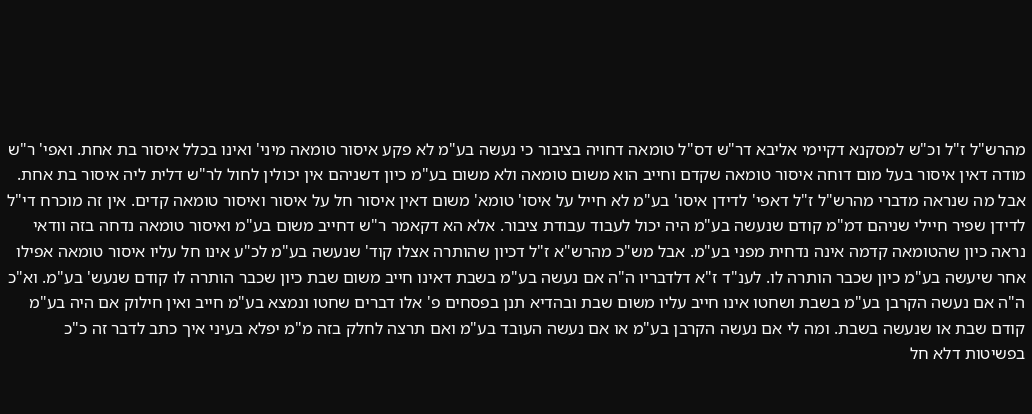מהרש"ל ז"ל וכ"ש למסקנא דקיימי אליבא דר"ש דס"ל טומאה דחויה בציבור כי נעשה בע"מ לא פקע איסור טומאה מיני' ואינו בכלל איסור בת אחת. ואפי' ר"ש מודה דאין איסור בעל מום דוחה איסור טומאה שקדם וחייב הוא משום טומאה ולא משום בע"מ כיון דשניהם אין יכולין לחול לר"ש דלית ליה איסור בת אחת. אבל מה שנראה מדברי מהרש"ל ז"ל דאפי' לדידן איסו' בע"מ לא חייל על איסו' טומא' משום דאין איסור חל על איסור ואיסור טומאה קדים. אין זה מוכרח די"ל לדידן שפיר חיילי שניהם דמ"מ קודם שנעשה בע"מ היה יכול לעבוד עבודת ציבור. אלא הא דקאמר ר"ש דחייב משום בע"מ ואיסור טומאה נדחה בזה וודאי נראה כיון שהטומאה קדמה אינה נדחית מפני בע"מ. אבל מש"כ מהרש"א ז"ל דכיון שהותרה אצלו קוד' שנעשה בע"מ לכ"ע אינו חל עליו איסור טומאה אפילו אחר שיעשה בע"מ כיון שכבר הותרה לו. לענ"ד ז"א דלדבריו ה"ה אם נעשה בע"מ בשבת דאינו חייב משום שבת כיון שכבר הותרה לו קודם שנעש' בע"מ. וא"כ ה"ה אם נעשה הקרבן בע"מ בשבת ושחטו אינו חייב עליו משום שבת ובהדיא תנן בפסחים פ' אלו דברים שחטו ונמצא בע"מ חייב ואין חילוק אם היה בע"מ קודם שבת או שנעשה בשבת. ומה לי אם נעשה הקרבן בע"מ או אם נעשה העובד בע"מ ואם תרצה לחלק בזה מ"מ יפלא בעיני איך כתב לדבר זה כ"כ בפשיטות דלא חל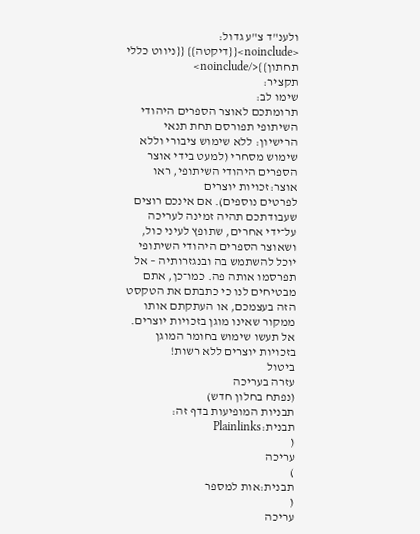ולענ"ד צ"ע גדול: <noinclude>{{דיקטה}} {{ניווט כללי תחתון}}</noinclude>
תקציר:
שימו לב:
תרומתכם לאוצר הספרים היהודי השיתופי תפורסם תחת תנאי הרישיון: ללא שימוש ציבורי וללא שימוש מסחרי (למעט בידי אוצר הספרים היהודי השיתופי, ראו
אוצר:זכויות יוצרים
לפרטים נוספים). אם אינכם רוצים שעבודתכם תהיה זמינה לעריכה על־ידי אחרים, שתופץ לעיני כול, ושאוצר הספרים היהודי השיתופי יוכל להשתמש בה ובנגזרותיה – אל תפרסמו אותה פה. כמו־כן, אתם מבטיחים לנו כי כתבתם את הטקסט הזה בעצמכם, או העתקתם אותו ממקור שאינו מוגן בזכויות יוצרים.
אל תעשו שימוש בחומר המוגן בזכויות יוצרים ללא רשות!
ביטול
עזרה בעריכה
(נפתח בחלון חדש)
תבניות המופיעות בדף זה:
תבנית:Plainlinks
(
עריכה
)
תבנית:אות למספר
(
עריכה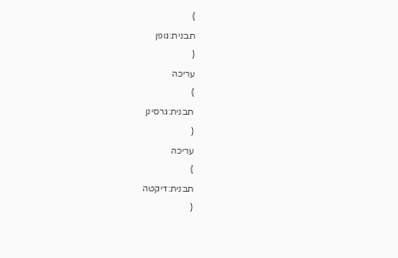)
תבנית:גופן
(
עריכה
)
תבנית:גרסינן
(
עריכה
)
תבנית:דיקטה
(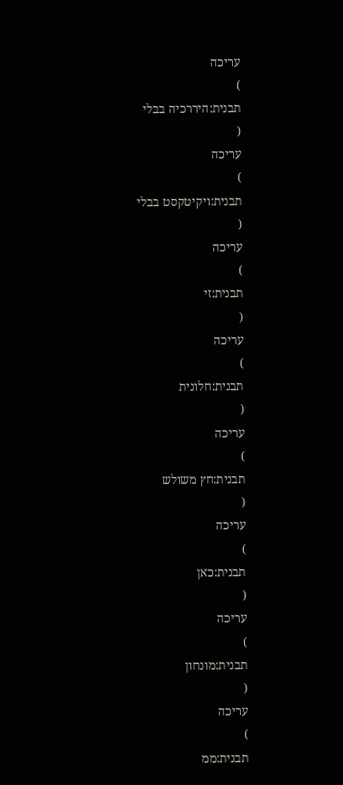עריכה
)
תבנית:היררכיה בבלי
(
עריכה
)
תבנית:ויקיטקסט בבלי
(
עריכה
)
תבנית:זי
(
עריכה
)
תבנית:חלונית
(
עריכה
)
תבנית:חץ משולש
(
עריכה
)
תבנית:כאן
(
עריכה
)
תבנית:מונחון
(
עריכה
)
תבנית:ממ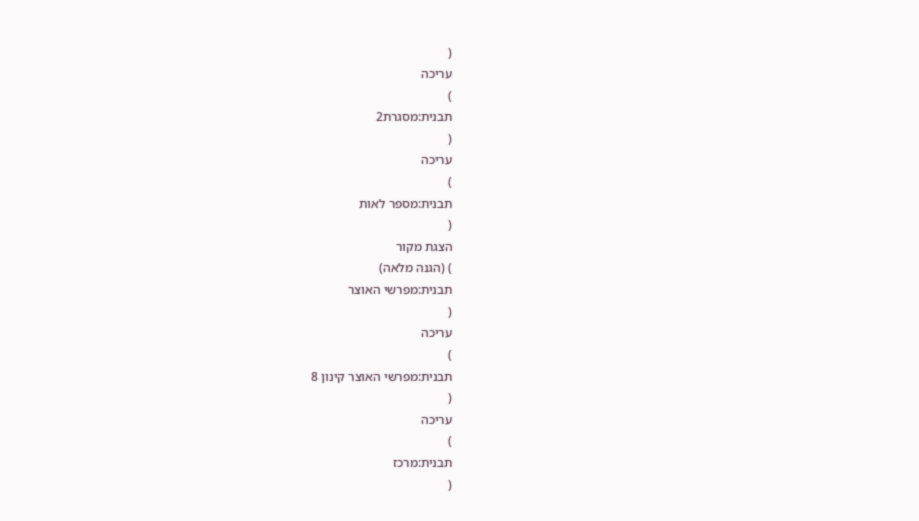(
עריכה
)
תבנית:מסגרת2
(
עריכה
)
תבנית:מספר לאות
(
הצגת מקור
) (הגנה מלאה)
תבנית:מפרשי האוצר
(
עריכה
)
תבנית:מפרשי האוצר קינון 8
(
עריכה
)
תבנית:מרכז
(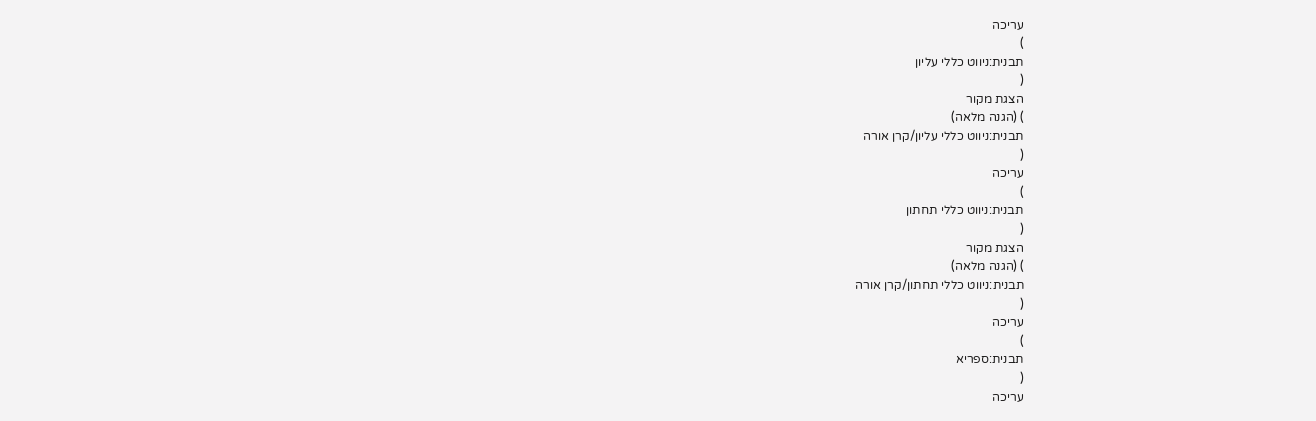עריכה
)
תבנית:ניווט כללי עליון
(
הצגת מקור
) (הגנה מלאה)
תבנית:ניווט כללי עליון/קרן אורה
(
עריכה
)
תבנית:ניווט כללי תחתון
(
הצגת מקור
) (הגנה מלאה)
תבנית:ניווט כללי תחתון/קרן אורה
(
עריכה
)
תבנית:ספריא
(
עריכה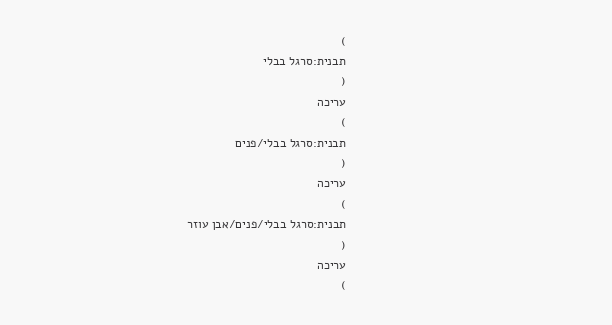)
תבנית:סרגל בבלי
(
עריכה
)
תבנית:סרגל בבלי/פנים
(
עריכה
)
תבנית:סרגל בבלי/פנים/אבן עוזר
(
עריכה
)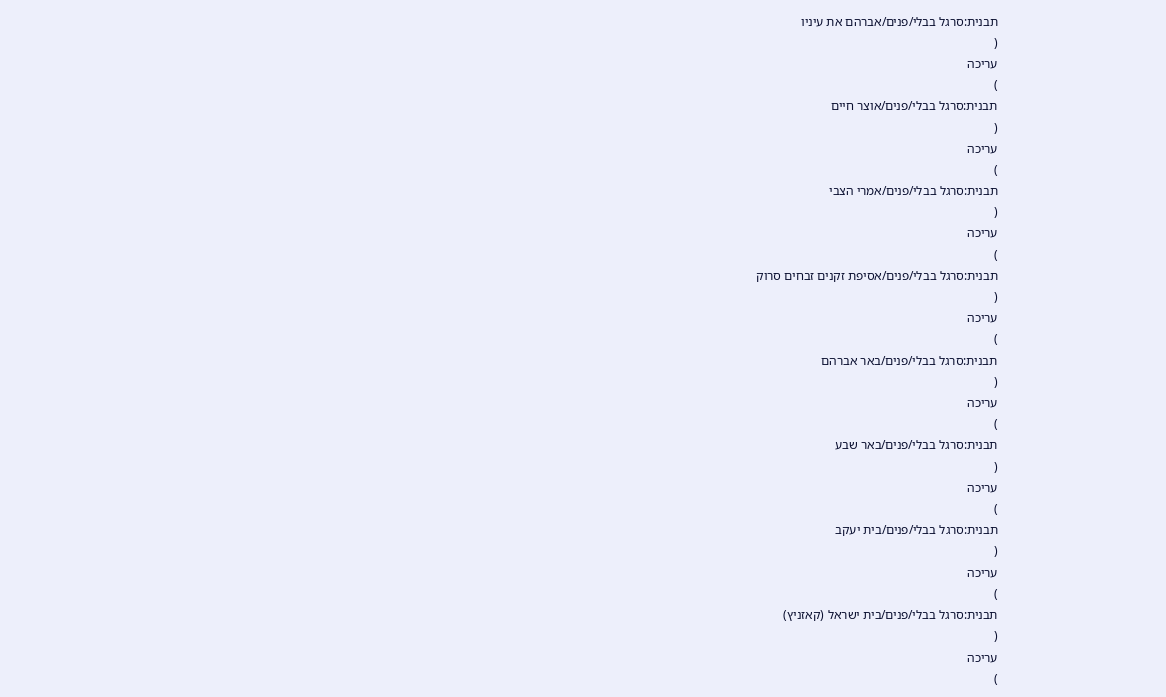תבנית:סרגל בבלי/פנים/אברהם את עיניו
(
עריכה
)
תבנית:סרגל בבלי/פנים/אוצר חיים
(
עריכה
)
תבנית:סרגל בבלי/פנים/אמרי הצבי
(
עריכה
)
תבנית:סרגל בבלי/פנים/אסיפת זקנים זבחים סרוק
(
עריכה
)
תבנית:סרגל בבלי/פנים/באר אברהם
(
עריכה
)
תבנית:סרגל בבלי/פנים/באר שבע
(
עריכה
)
תבנית:סרגל בבלי/פנים/בית יעקב
(
עריכה
)
תבנית:סרגל בבלי/פנים/בית ישראל (קאזניץ)
(
עריכה
)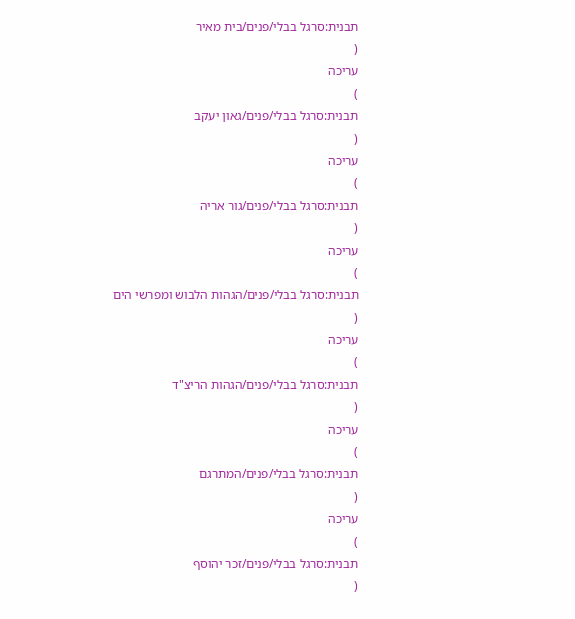תבנית:סרגל בבלי/פנים/בית מאיר
(
עריכה
)
תבנית:סרגל בבלי/פנים/גאון יעקב
(
עריכה
)
תבנית:סרגל בבלי/פנים/גור אריה
(
עריכה
)
תבנית:סרגל בבלי/פנים/הגהות הלבוש ומפרשי הים
(
עריכה
)
תבנית:סרגל בבלי/פנים/הגהות הריצ"ד
(
עריכה
)
תבנית:סרגל בבלי/פנים/המתרגם
(
עריכה
)
תבנית:סרגל בבלי/פנים/זכר יהוסף
(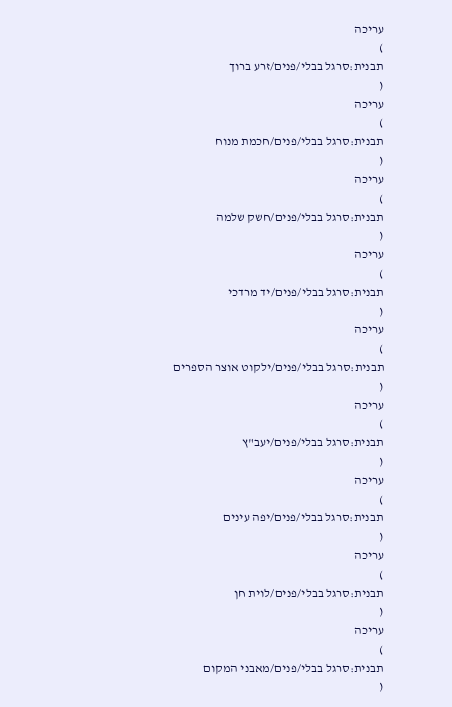עריכה
)
תבנית:סרגל בבלי/פנים/זרע ברוך
(
עריכה
)
תבנית:סרגל בבלי/פנים/חכמת מנוח
(
עריכה
)
תבנית:סרגל בבלי/פנים/חשק שלמה
(
עריכה
)
תבנית:סרגל בבלי/פנים/יד מרדכי
(
עריכה
)
תבנית:סרגל בבלי/פנים/ילקוט אוצר הספרים
(
עריכה
)
תבנית:סרגל בבלי/פנים/יעב"ץ
(
עריכה
)
תבנית:סרגל בבלי/פנים/יפה עינים
(
עריכה
)
תבנית:סרגל בבלי/פנים/לוית חן
(
עריכה
)
תבנית:סרגל בבלי/פנים/מאבני המקום
(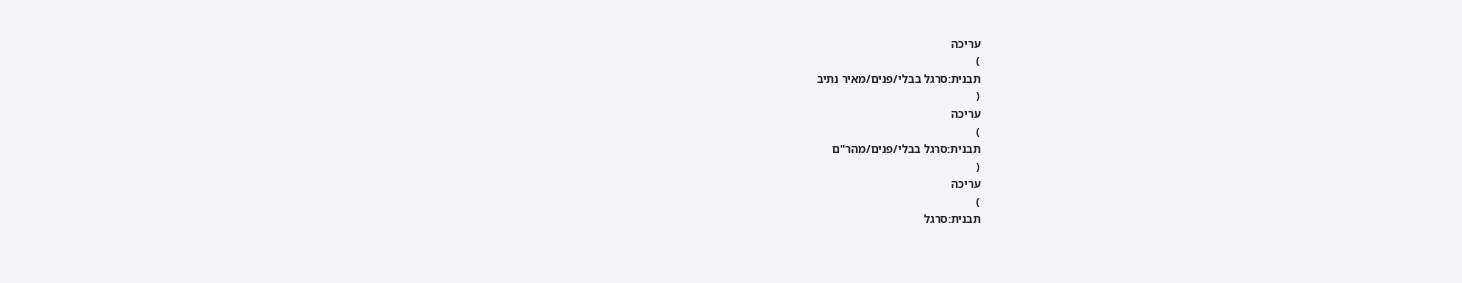עריכה
)
תבנית:סרגל בבלי/פנים/מאיר נתיב
(
עריכה
)
תבנית:סרגל בבלי/פנים/מהר"ם
(
עריכה
)
תבנית:סרגל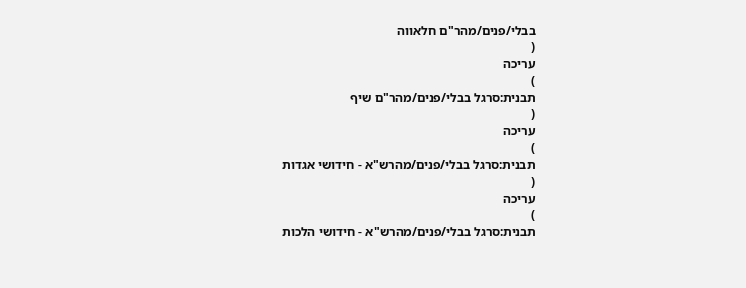בבלי/פנים/מהר"ם חלאווה
(
עריכה
)
תבנית:סרגל בבלי/פנים/מהר"ם שיף
(
עריכה
)
תבנית:סרגל בבלי/פנים/מהרש"א - חידושי אגדות
(
עריכה
)
תבנית:סרגל בבלי/פנים/מהרש"א - חידושי הלכות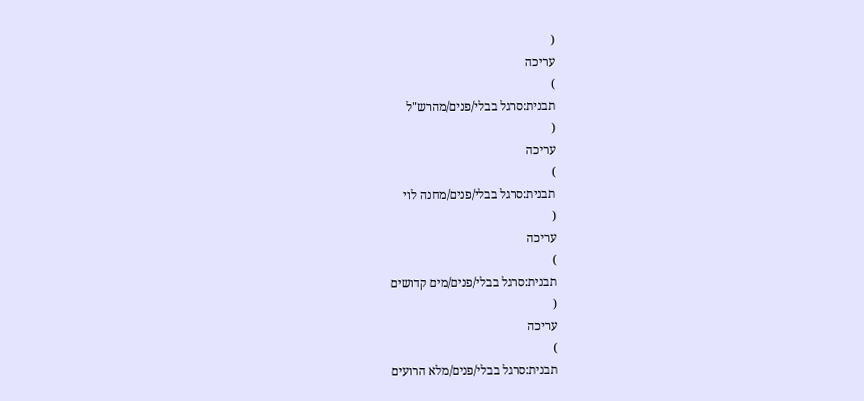(
עריכה
)
תבנית:סרגל בבלי/פנים/מהרש"ל
(
עריכה
)
תבנית:סרגל בבלי/פנים/מחנה לוי
(
עריכה
)
תבנית:סרגל בבלי/פנים/מים קדושים
(
עריכה
)
תבנית:סרגל בבלי/פנים/מלא הרועים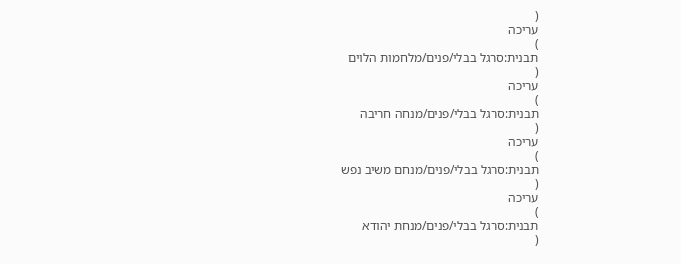(
עריכה
)
תבנית:סרגל בבלי/פנים/מלחמות הלוים
(
עריכה
)
תבנית:סרגל בבלי/פנים/מנחה חריבה
(
עריכה
)
תבנית:סרגל בבלי/פנים/מנחם משיב נפש
(
עריכה
)
תבנית:סרגל בבלי/פנים/מנחת יהודא
(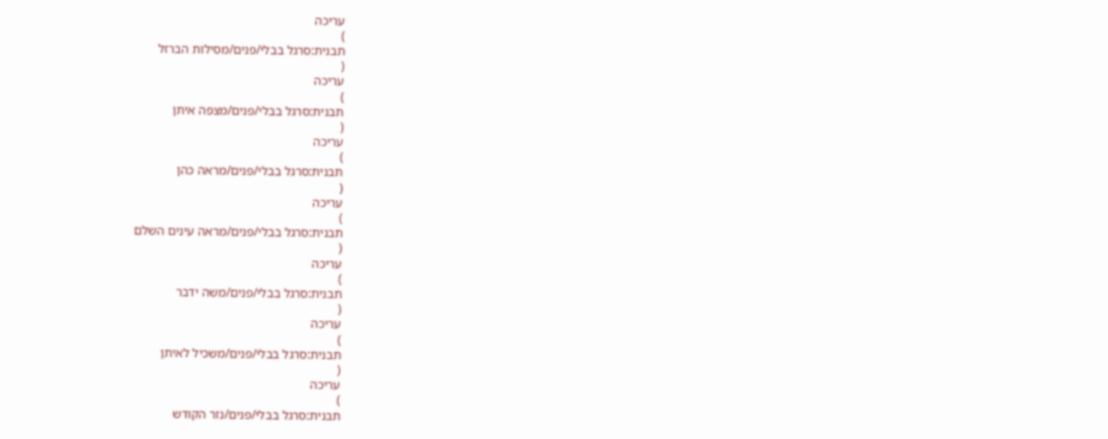עריכה
)
תבנית:סרגל בבלי/פנים/מסילות הברזל
(
עריכה
)
תבנית:סרגל בבלי/פנים/מצפה איתן
(
עריכה
)
תבנית:סרגל בבלי/פנים/מראה כהן
(
עריכה
)
תבנית:סרגל בבלי/פנים/מראה עינים השלם
(
עריכה
)
תבנית:סרגל בבלי/פנים/משה ידבר
(
עריכה
)
תבנית:סרגל בבלי/פנים/משכיל לאיתן
(
עריכה
)
תבנית:סרגל בבלי/פנים/נזר הקודש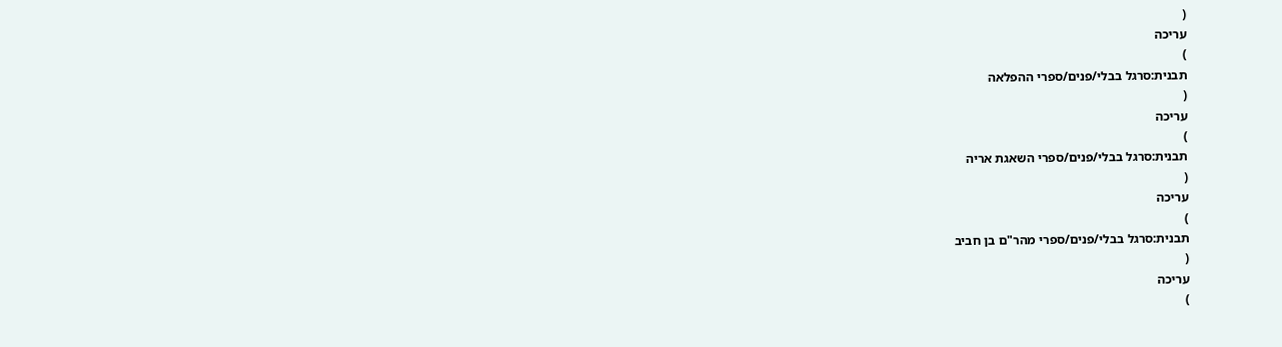(
עריכה
)
תבנית:סרגל בבלי/פנים/ספרי ההפלאה
(
עריכה
)
תבנית:סרגל בבלי/פנים/ספרי השאגת אריה
(
עריכה
)
תבנית:סרגל בבלי/פנים/ספרי מהר"ם בן חביב
(
עריכה
)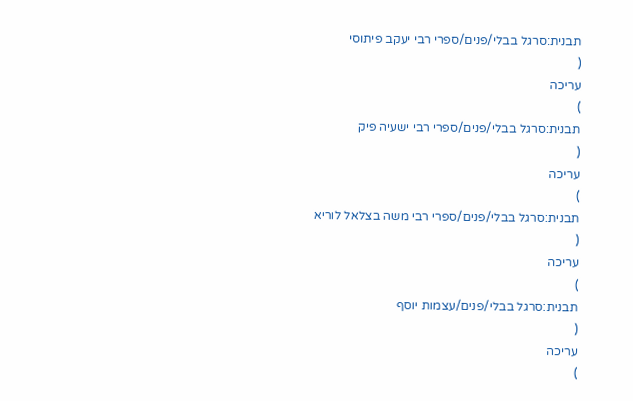תבנית:סרגל בבלי/פנים/ספרי רבי יעקב פיתוסי
(
עריכה
)
תבנית:סרגל בבלי/פנים/ספרי רבי ישעיה פיק
(
עריכה
)
תבנית:סרגל בבלי/פנים/ספרי רבי משה בצלאל לוריא
(
עריכה
)
תבנית:סרגל בבלי/פנים/עצמות יוסף
(
עריכה
)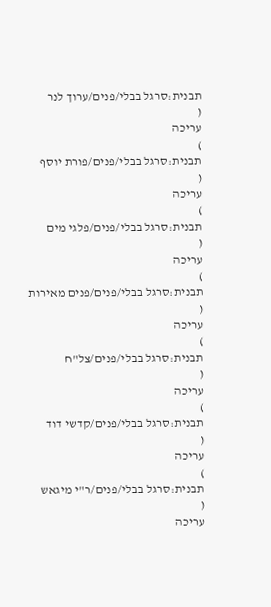תבנית:סרגל בבלי/פנים/ערוך לנר
(
עריכה
)
תבנית:סרגל בבלי/פנים/פורת יוסף
(
עריכה
)
תבנית:סרגל בבלי/פנים/פלגי מים
(
עריכה
)
תבנית:סרגל בבלי/פנים/פנים מאירות
(
עריכה
)
תבנית:סרגל בבלי/פנים/צל"ח
(
עריכה
)
תבנית:סרגל בבלי/פנים/קדשי דוד
(
עריכה
)
תבנית:סרגל בבלי/פנים/ר"י מיגאש
(
עריכה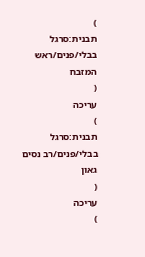)
תבנית:סרגל בבלי/פנים/ראש המזבח
(
עריכה
)
תבנית:סרגל בבלי/פנים/רב נסים גאון
(
עריכה
)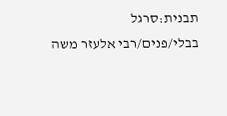תבנית:סרגל בבלי/פנים/רבי אלעזר משה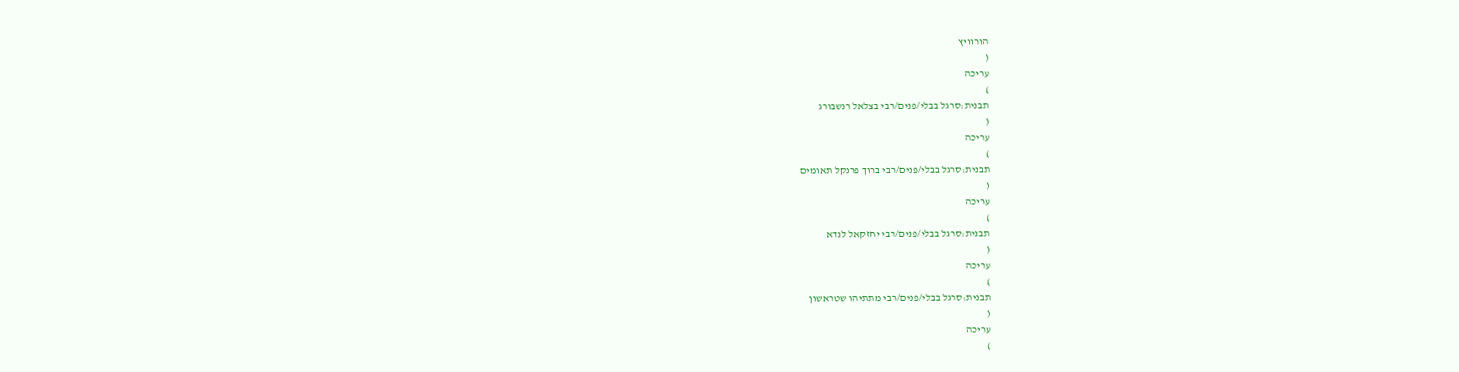הורוויץ
(
עריכה
)
תבנית:סרגל בבלי/פנים/רבי בצלאל רנשבורג
(
עריכה
)
תבנית:סרגל בבלי/פנים/רבי ברוך פרנקל תאומים
(
עריכה
)
תבנית:סרגל בבלי/פנים/רבי יחזקאל לנדא
(
עריכה
)
תבנית:סרגל בבלי/פנים/רבי מתתיהו שטראשון
(
עריכה
)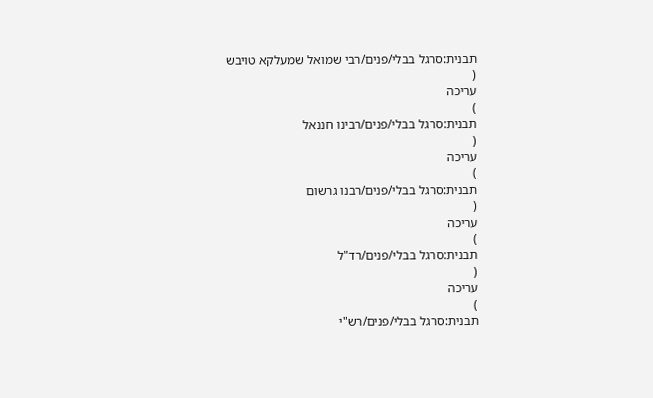תבנית:סרגל בבלי/פנים/רבי שמואל שמעלקא טויבש
(
עריכה
)
תבנית:סרגל בבלי/פנים/רבינו חננאל
(
עריכה
)
תבנית:סרגל בבלי/פנים/רבנו גרשום
(
עריכה
)
תבנית:סרגל בבלי/פנים/רד"ל
(
עריכה
)
תבנית:סרגל בבלי/פנים/רש"י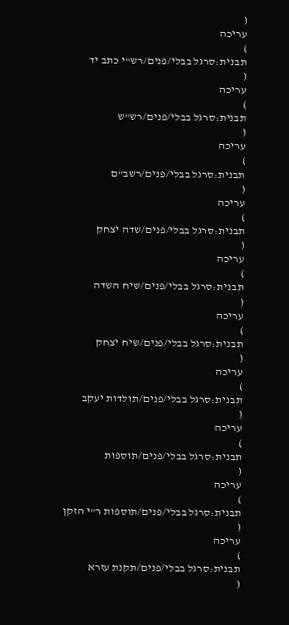(
עריכה
)
תבנית:סרגל בבלי/פנים/רש"י כתב יד
(
עריכה
)
תבנית:סרגל בבלי/פנים/רש"ש
(
עריכה
)
תבנית:סרגל בבלי/פנים/רשב"ם
(
עריכה
)
תבנית:סרגל בבלי/פנים/שדה יצחק
(
עריכה
)
תבנית:סרגל בבלי/פנים/שיח השדה
(
עריכה
)
תבנית:סרגל בבלי/פנים/שיח יצחק
(
עריכה
)
תבנית:סרגל בבלי/פנים/תולדות יעקב
(
עריכה
)
תבנית:סרגל בבלי/פנים/תוספות
(
עריכה
)
תבנית:סרגל בבלי/פנים/תוספות ר"י הזקן
(
עריכה
)
תבנית:סרגל בבלי/פנים/תקנת עזרא
(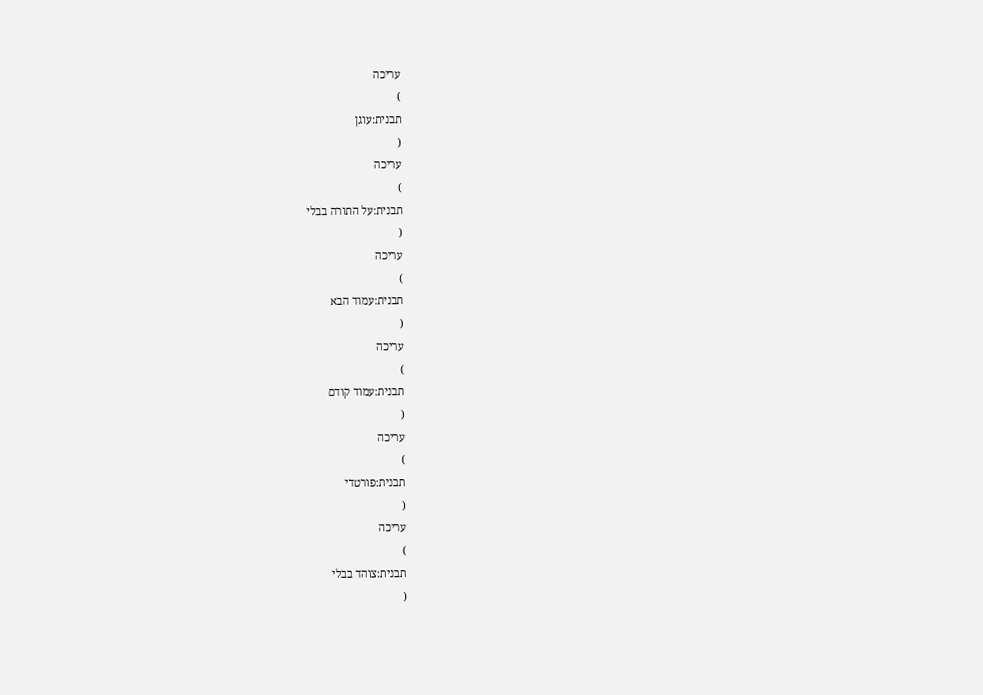עריכה
)
תבנית:עוגן
(
עריכה
)
תבנית:על התורה בבלי
(
עריכה
)
תבנית:עמוד הבא
(
עריכה
)
תבנית:עמוד קודם
(
עריכה
)
תבנית:פורטדי
(
עריכה
)
תבנית:צוהד בבלי
(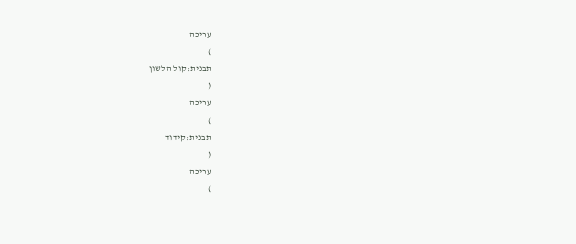עריכה
)
תבנית:קול הלשון
(
עריכה
)
תבנית:קידוד
(
עריכה
)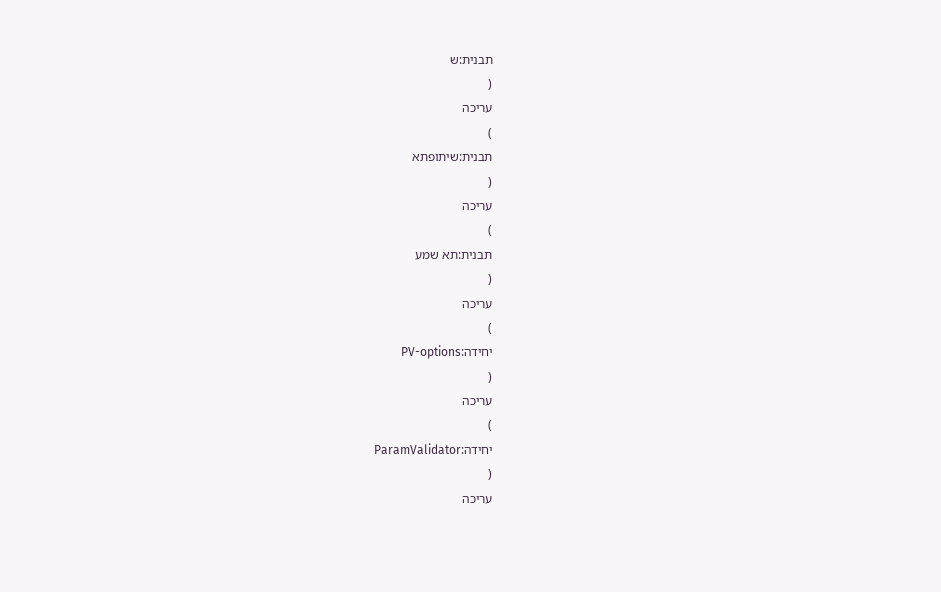תבנית:ש
(
עריכה
)
תבנית:שיתופתא
(
עריכה
)
תבנית:תא שמע
(
עריכה
)
יחידה:PV-options
(
עריכה
)
יחידה:ParamValidator
(
עריכה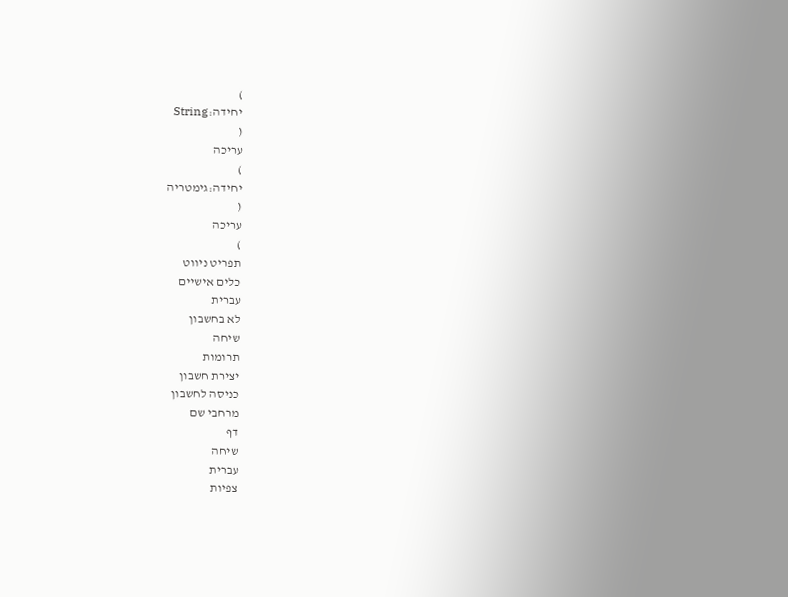)
יחידה:String
(
עריכה
)
יחידה:גימטריה
(
עריכה
)
תפריט ניווט
כלים אישיים
עברית
לא בחשבון
שיחה
תרומות
יצירת חשבון
כניסה לחשבון
מרחבי שם
דף
שיחה
עברית
צפיות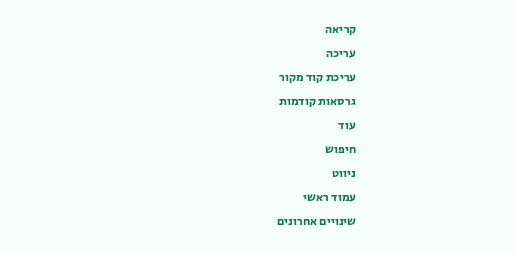קריאה
עריכה
עריכת קוד מקור
גרסאות קודמות
עוד
חיפוש
ניווט
עמוד ראשי
שינויים אחרונים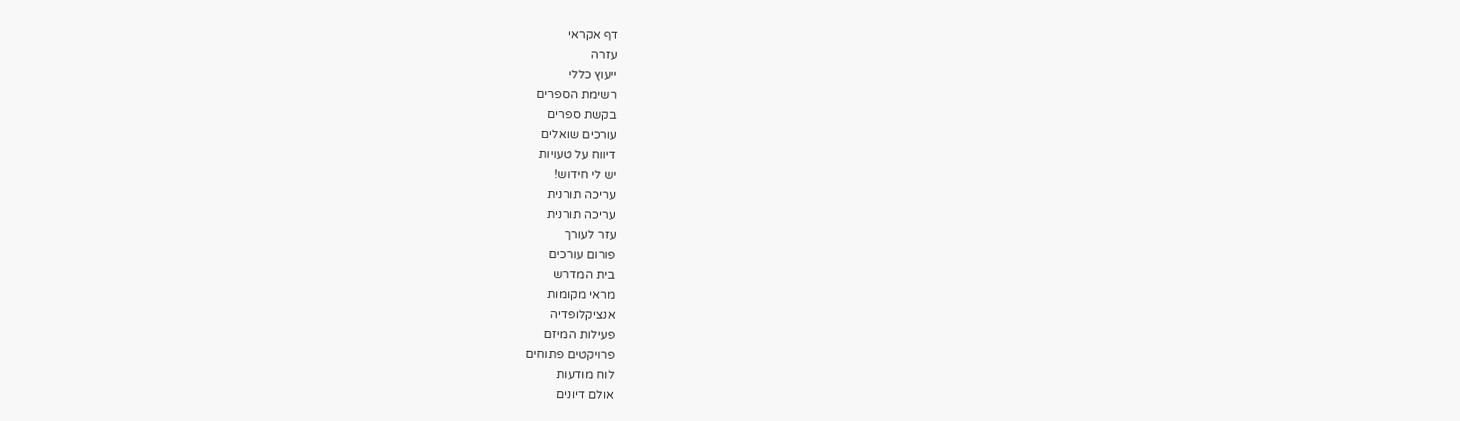דף אקראי
עזרה
ייעוץ כללי
רשימת הספרים
בקשת ספרים
עורכים שואלים
דיווח על טעויות
יש לי חידוש!
עריכה תורנית
עריכה תורנית
עזר לעורך
פורום עורכים
בית המדרש
מראי מקומות
אנציקלופדיה
פעילות המיזם
פרויקטים פתוחים
לוח מודעות
אולם דיונים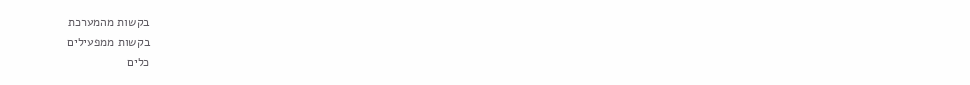בקשות מהמערכת
בקשות ממפעילים
כלים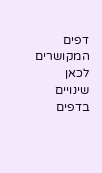דפים המקושרים לכאן
שינויים בדפים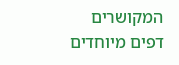המקושרים
דפים מיוחדים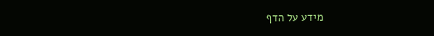מידע על הדף